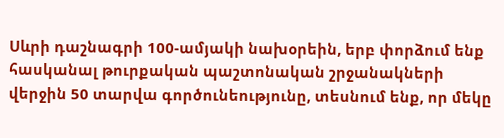Սևրի դաշնագրի 100-ամյակի նախօրեին, երբ փորձում ենք հասկանալ թուրքական պաշտոնական շրջանակների վերջին 50 տարվա գործունեությունը, տեսնում ենք, որ մեկը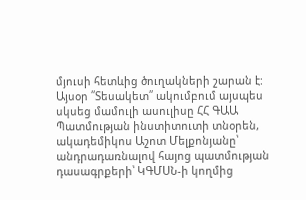մյուսի հետևից ծուղակների շարան է: Այսօր ՛՛Տեսակետ՛՛ ակումբում այսպես սկսեց մամուլի ասուլիսը ՀՀ ԳԱԱ Պատմության ինստիտուտի տնօրեն, ակադեմիկոս Աշոտ Մելքոնյանը՝ անդրադառնալով հայոց պատմության դասագրքերի՝ ԿԳՄՍՆ-ի կողմից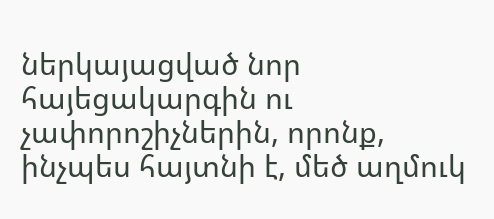ներկայացված նոր հայեցակարգին ու չափորոշիչներին, որոնք, ինչպես հայտնի է, մեծ աղմուկ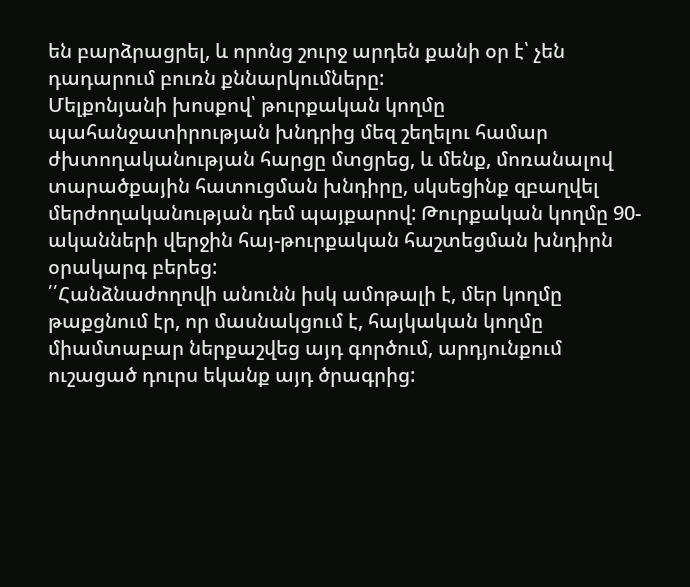են բարձրացրել, և որոնց շուրջ արդեն քանի օր է՝ չեն դադարում բուռն քննարկումները:
Մելքոնյանի խոսքով՝ թուրքական կողմը պահանջատիրության խնդրից մեզ շեղելու համար ժխտողականության հարցը մտցրեց, և մենք, մոռանալով տարածքային հատուցման խնդիրը, սկսեցինք զբաղվել մերժողականության դեմ պայքարով: Թուրքական կողմը 90-ականների վերջին հայ-թուրքական հաշտեցման խնդիրն օրակարգ բերեց:
՛՛Հանձնաժողովի անունն իսկ ամոթալի է, մեր կողմը թաքցնում էր, որ մասնակցում է, հայկական կողմը միամտաբար ներքաշվեց այդ գործում, արդյունքում ուշացած դուրս եկանք այդ ծրագրից: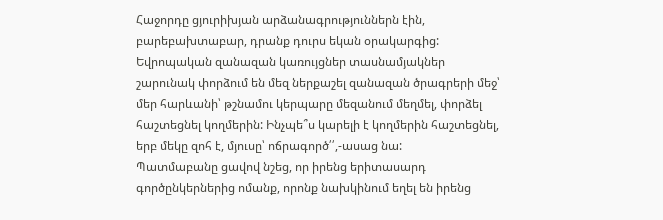Հաջորդը ցյուրիխյան արձանագրություններն էին, բարեբախտաբար, դրանք դուրս եկան օրակարգից:
Եվրոպական զանազան կառույցներ տասնամյակներ շարունակ փորձում են մեզ ներքաշել զանազան ծրագրերի մեջ՝ մեր հարևանի՝ թշնամու կերպարը մեզանում մեղմել, փորձել հաշտեցնել կողմերին: Ինչպե՞ս կարելի է կողմերին հաշտեցնել, երբ մեկը զոհ է, մյուսը՝ ոճրագործ՛՛,-ասաց նա:
Պատմաբանը ցավով նշեց, որ իրենց երիտասարդ գործընկերներից ոմանք, որոնք նախկինում եղել են իրենց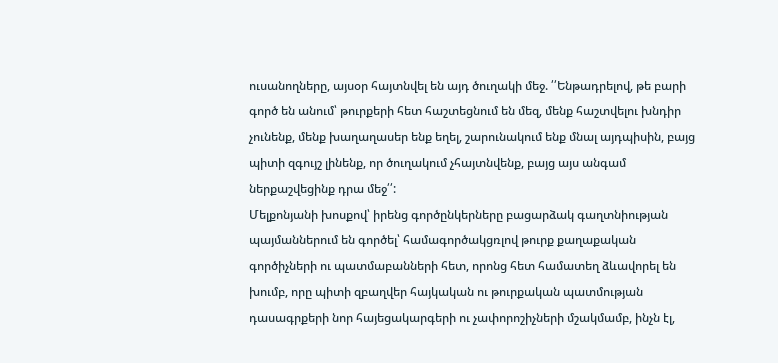ուսանողները, այսօր հայտնվել են այդ ծուղակի մեջ. ՛՛Ենթադրելով, թե բարի գործ են անում՝ թուրքերի հետ հաշտեցնում են մեզ, մենք հաշտվելու խնդիր չունենք, մենք խաղաղասեր ենք եղել, շարունակում ենք մնալ այդպիսին, բայց պիտի զգույշ լինենք, որ ծուղակում չհայտնվենք, բայց այս անգամ ներքաշվեցինք դրա մեջ՛՛:
Մելքոնյանի խոսքով՝ իրենց գործընկերները բացարձակ գաղտնիության պայմաններում են գործել՝ համագործակցռլով թուրք քաղաքական գործիչների ու պատմաբանների հետ, որոնց հետ համատեղ ձևավորել են խումբ, որը պիտի զբաղվեր հայկական ու թուրքական պատմության դասագրքերի նոր հայեցակարգերի ու չափորոշիչների մշակմամբ, ինչն էլ,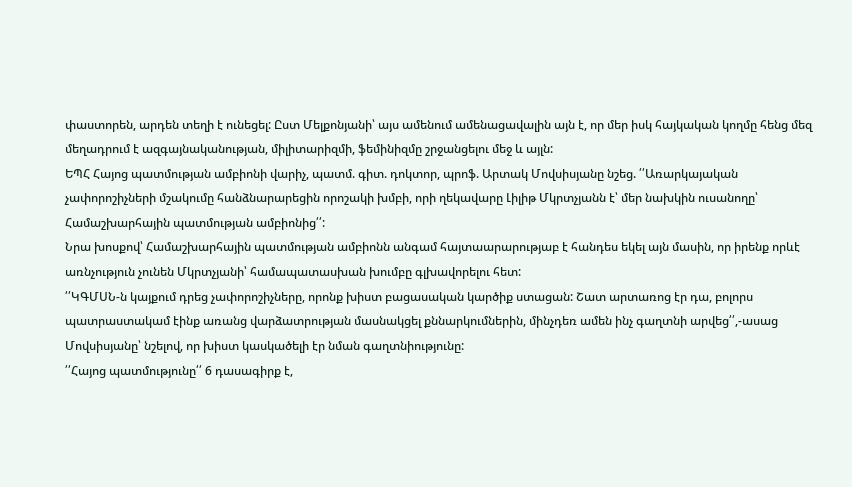փաստորեն, արդեն տեղի է ունեցել: Ըստ Մելքոնյանի՝ այս ամենում ամենացավալին այն է, որ մեր իսկ հայկական կողմը հենց մեզ մեղադրում է ազգայնականության, միլիտարիզմի, ֆեմինիզմը շրջանցելու մեջ և այլն:
ԵՊՀ Հայոց պատմության ամբիոնի վարիչ, պատմ. գիտ. դոկտոր, պրոֆ. Արտակ Մովսիսյանը նշեց. ՛՛Առարկայական չափորոշիչների մշակումը հանձնարարեցին որոշակի խմբի, որի ղեկավարը Լիլիթ Մկրտչյանն է՝ մեր նախկին ուսանողը՝ Համաշխարհային պատմության ամբիոնից՛՛:
Նրա խոսքով՝ Համաշխարհային պատմության ամբիոնն անգամ հայտաարարությաբ է հանդես եկել այն մասին, որ իրենք որևէ առնչություն չունեն Մկրտչյանի՝ համապատասխան խումբը գլխավորելու հետ:
՛՛ԿԳՄՍՆ-ն կայքում դրեց չափորոշիչները, որոնք խիստ բացասական կարծիք ստացան: Շատ արտառոց էր դա, բոլորս պատրաստակամ էինք առանց վարձատրության մասնակցել քննարկումներին, մինչդեռ ամեն ինչ գաղտնի արվեց՛՛,-ասաց Մովսիսյանը՝ նշելով, որ խիստ կասկածելի էր նման գաղտնիությունը:
՛՛Հայոց պատմությունը՛՛ 6 դասագիրք է,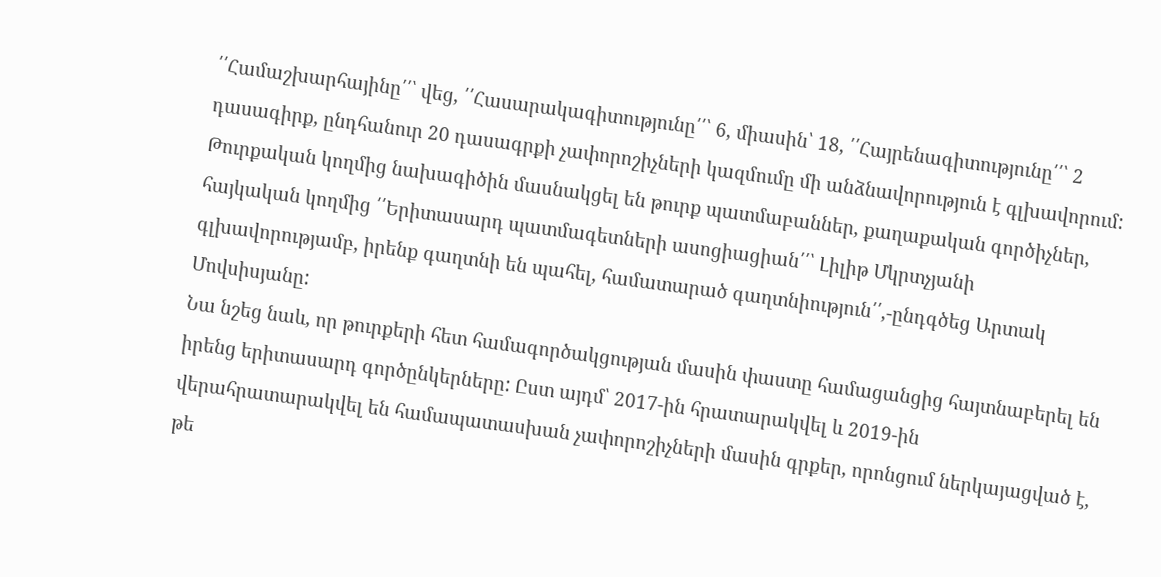՛՛Համաշխարհայինը՛՛՝ վեց, ՛՛Հասարակագիտությունը՛՛՝ 6, միասին՝ 18, ՛՛Հայրենագիտությունը՛՛՝ 2 դասագիրք, ընդհանուր 20 դասագրքի չափորոշիչների կազմումը մի անձնավորություն է գլխավորում: Թուրքական կողմից նախագիծին մասնակցել են թուրք պատմաբաններ, քաղաքական գործիչներ, հայկական կողմից ՛՛Երիտասարդ պատմագետների ասոցիացիան՛՛՝ Լիլիթ Մկրտչյանի գլխավորությամբ, իրենք գաղտնի են պահել, համատարած գաղտնիություն՛՛,-ընդգծեց Արտակ Մովսիսյանը:
Նա նշեց նաև, որ թուրքերի հետ համագործակցության մասին փաստը համացանցից հայտնաբերել են իրենց երիտասարդ գործընկերները: Ըստ այդմ՝ 2017-ին հրատարակվել և 2019-ին վերահրատարակվել են համապատասխան չափորոշիչների մասին գրքեր, որոնցում ներկայացված է, թե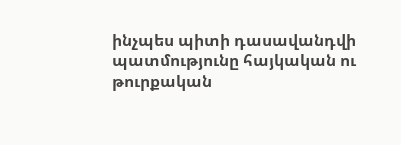ինչպես պիտի դասավանդվի պատմությունը հայկական ու թուրքական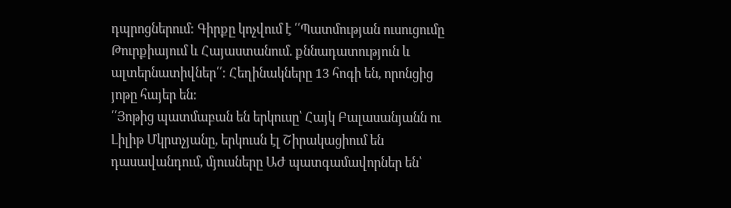դպրոցներում: Գիրքը կոչվում է ՛՛Պատմության ուսուցումը Թուրքիայում և Հայաստանում. քննադատություն և ալտերնատիվներ՛՛: Հեղինակները 13 հոգի են, որոնցից յոթը հայեր են:
՛՛Յոթից պատմաբան են երկուսը՝ Հայկ Բալասանյանն ու Լիլիթ Մկրտչյանը, երկուսն էլ Շիրակացիում են դասավանդում, մյուսները ԱԺ պատգամավորներ են՝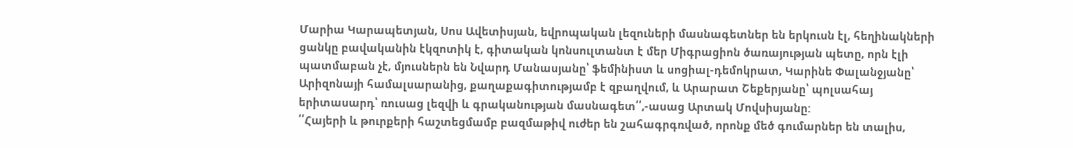Մարիա Կարապետյան, Սոս Ավետիսյան, եվրոպական լեզուների մասնագետներ են երկուսն էլ, հեղինակների ցանկը բավականին էկզոտիկ է, գիտական կոնսուլտանտ է մեր Միգրացիոն ծառայության պետը, որն էլի պատմաբան չէ, մյուսներն են Նվարդ Մանասյանը՝ ֆեմինիստ և սոցիալ-դեմոկրատ, Կարինե Փալանջյանը՝ Արիզոնայի համալսարանից, քաղաքագիտությամբ է զբաղվում, և Արարատ Շեքերյանը՝ պոլսահայ երիտասարդ՝ ռուսաց լեզվի և գրականության մասնագետ՛՛,-ասաց Արտակ Մովսիսյանը:
՛՛Հայերի և թուրքերի հաշտեցմամբ բազմաթիվ ուժեր են շահագրգռված, որոնք մեծ գումարներ են տալիս,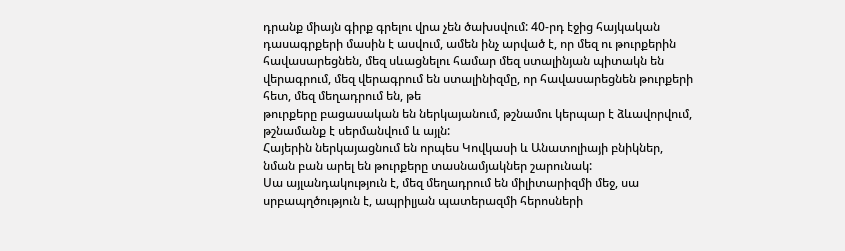դրանք միայն գիրք գրելու վրա չեն ծախսվում: 40-րդ էջից հայկական դասագրքերի մասին է ասվում, ամեն ինչ արված է, որ մեզ ու թուրքերին հավասարեցնեն, մեզ սևացնելու համար մեզ ստալինյան պիտակն են վերագրում, մեզ վերագրում են ստալինիզմը, որ հավասարեցնեն թուրքերի հետ, մեզ մեղադրում են, թե
թուրքերը բացասական են ներկայանում, թշնամու կերպար է ձևավորվում, թշնամանք է սերմանվում և այլն:
Հայերին ներկայացնում են որպես Կովկասի և Անատոլիայի բնիկներ, նման բան արել են թուրքերը տասնամյակներ շարունակ:
Սա այլանդակություն է, մեզ մեղադրում են միլիտարիզմի մեջ, սա սրբապղծություն է, ապրիլյան պատերազմի հերոսների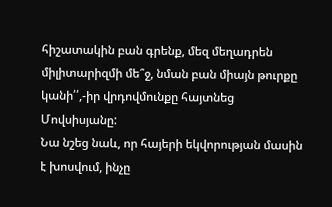հիշատակին բան գրենք, մեզ մեղադրեն միլիտարիզմի մե՞ջ, նման բան միայն թուրքը կանի՛՛,-իր վրդովմունքը հայտնեց Մովսիսյանը:
Նա նշեց նաև, որ հայերի եկվորության մասին է խոսվում, ինչը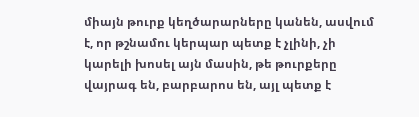միայն թուրք կեղծարարները կանեն, ասվում է, որ թշնամու կերպար պետք է չլինի, չի կարելի խոսել այն մասին, թե թուրքերը վայրագ են, բարբարոս են, այլ պետք է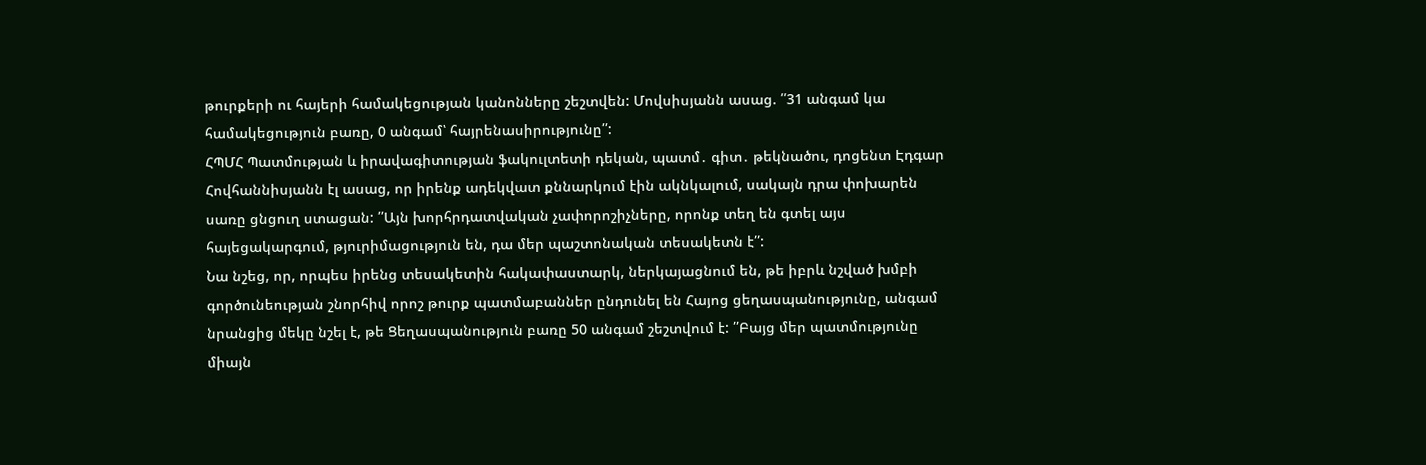թուրքերի ու հայերի համակեցության կանոնները շեշտվեն: Մովսիսյանն ասաց. ՛՛31 անգամ կա համակեցություն բառը, 0 անգամ՝ հայրենասիրությունը՛՛:
ՀՊՄՀ Պատմության և իրավագիտության ֆակուլտետի դեկան, պատմ․ գիտ․ թեկնածու, դոցենտ Էդգար Հովհաննիսյանն էլ ասաց, որ իրենք ադեկվատ քննարկում էին ակնկալում, սակայն դրա փոխարեն սառը ցնցուղ ստացան: ՛՛Այն խորհրդատվական չափորոշիչները, որոնք տեղ են գտել այս հայեցակարգում, թյուրիմացություն են, դա մեր պաշտոնական տեսակետն է՛՛:
Նա նշեց, որ, որպես իրենց տեսակետին հակափաստարկ, ներկայացնում են, թե իբրև նշված խմբի գործունեության շնորհիվ որոշ թուրք պատմաբաններ ընդունել են Հայոց ցեղասպանությունը, անգամ նրանցից մեկը նշել է, թե Ցեղասպանություն բառը 50 անգամ շեշտվում է: ՛՛Բայց մեր պատմությունը միայն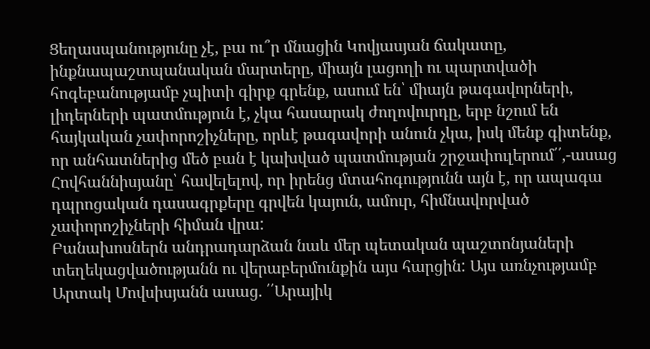Ցեղասպանությունը չէ, բա ու՞ր մնացին Կովյասյան ճակատը, ինքնապաշտպանական մարտերը, միայն լացողի ու պարտվածի հոգեբանությամբ չպիտի գիրք գրենք, ասում են՝ միայն թագավորների, լիդերների պատմություն է, չկա հասարակ ժողովուրդը, երբ նշում են հայկական չափորոշիչները, որևէ թագավորի անուն չկա, իսկ մենք գիտենք, որ անհատներից մեծ բան է կախված պատմության շրջափուլերում՛՛,-ասաց Հովհաննիսյանը՝ հավելելով, որ իրենց մտահոգությունն այն է, որ ապագա դպրոցական դասագրքերը գրվեն կայուն, ամուր, հիմնավորված չափորոշիչների հիման վրա:
Բանախոսներն անդրադարձան նաև մեր պետական պաշտոնյաների տեղեկացվածությանն ու վերաբերմունքին այս հարցին: Այս առնչությամբ Արտակ Մովսիսյանն ասաց. ՛՛Արայիկ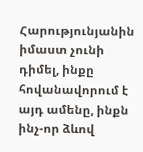Հարությունյանին իմաստ չունի դիմել, ինքը հովանավորում է այդ ամենը, ինքն ինչ-որ ձևով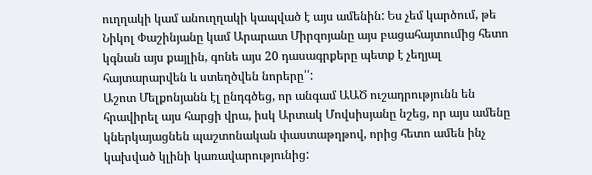ուղղակի կամ անուղղակի կապված է այս ամենին: Ես չեմ կարծում, թե Նիկոլ Փաշինյանը կամ Արարատ Միրզոյանը այս բացահայտումից հետո կգնան այս քայլին, գոնե այս 20 դասագրքերը պետք է չեղյալ հայտարարվեն և ստեղծվեն նորերը՛՛:
Աշոտ Մելքոնյանն էլ ընդգծեց, որ անգամ ԱԱԾ ուշադրությունն են հրավիրել այս հարցի վրա, իսկ Արտակ Մովսիսյանը նշեց, որ այս ամենը կներկայացնեն պաշտոնական փաստաթղթով, որից հետո ամեն ինչ կախված կլինի կառավարությունից: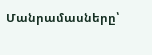Մանրամասները՝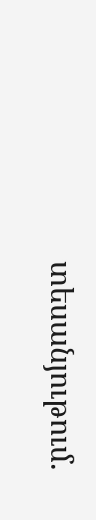տեսանյութում.